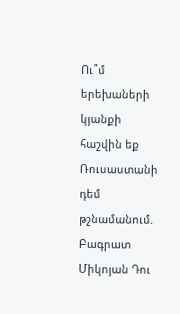Ու՞մ երեխաների կյանքի հաշվին եք Ռուսաստանի դեմ թշնամանում. Բագրատ Միկոյան Դու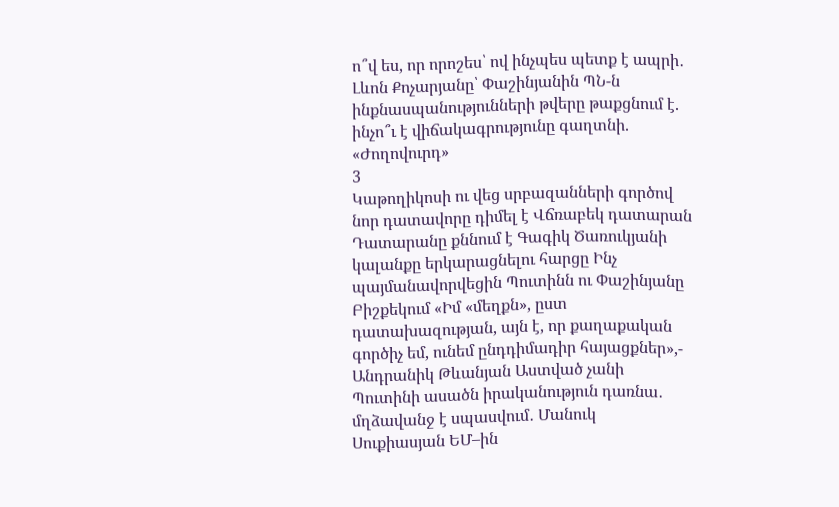ո՞վ ես, որ որոշես՝ ով ինչպես պետք է ապրի․ Լևոն Քոչարյանը՝ Փաշինյանին ՊՆ-ն ինքնասպանությունների թվերը թաքցնում է. ինչո՞ւ է վիճակագրությունը գաղտնի. «Ժողովուրդ»
3
Կաթողիկոսի ու վեց սրբազանների գործով նոր դատավորը դիմել է Վճռաբեկ դատարան Դատարանը քննում է Գագիկ Ծառուկյանի կալանքը երկարացնելու հարցը Ինչ պայմանավորվեցին Պուտինն ու Փաշինյանը Բիշքեկում «Իմ «մեղքն», ըստ դատախազության, այն է, որ քաղաքական գործիչ եմ, ունեմ ընդդիմադիր հայացքներ»,- Անդրանիկ Թևանյան Աստված չանի Պուտինի ասածն իրականություն դառնա․ մղձավանջ է սպասվում․ Մանուկ Սուքիասյան ԵՄ–ին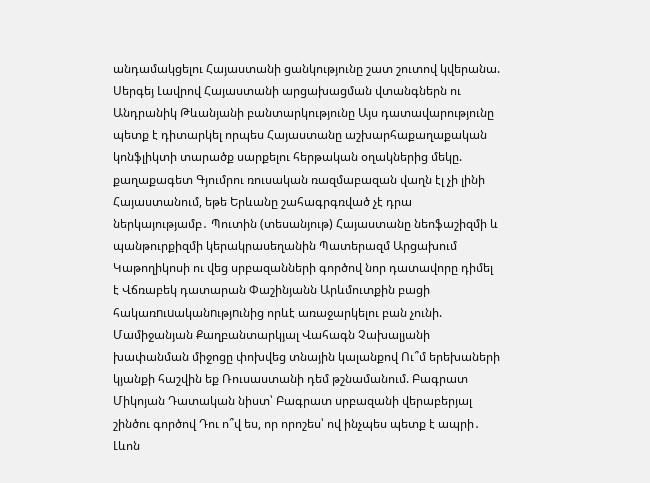անդամակցելու Հայաստանի ցանկությունը շատ շուտով կվերանա. Սերգեյ Լավրով Հայաստանի արցախացման վտանգներն ու Անդրանիկ Թևանյանի բանտարկությունը Այս դատավարությունը պետք է դիտարկել որպես Հայաստանը աշխարհաքաղաքական կոնֆլիկտի տարածք սարքելու հերթական օղակներից մեկը. քաղաքագետ Գյումրու ռուսական ռազմաբազան վաղն էլ չի լինի Հայաստանում, եթե Երևանը շահագրգռված չէ դրա ներկայությամբ․ Պուտին (տեսանյութ) Հայաստանը նեոֆաշիզմի և պանթուրքիզմի կերակրասեղանին Պատերազմ Արցախում
Կաթողիկոսի ու վեց սրբազանների գործով նոր դատավորը դիմել է Վճռաբեկ դատարան Փաշինյանն Արևմուտքին բացի հակառnւuականnւթյnւնից որևէ առաջարկելու բան չունի. Մամիջանյան Քաղբանտարկյալ Վահագն Չախալյանի խափանման միջոցը փոխվեց տնային կալանքով Ու՞մ երեխաների կյանքի հաշվին եք Ռուսաստանի դեմ թշնամանում. Բագրատ Միկոյան Դատական նիստ՝ Բագրատ սրբազանի վերաբերյալ շինծու գործով Դու ո՞վ ես, որ որոշես՝ ով ինչպես պետք է ապրի․ Լևոն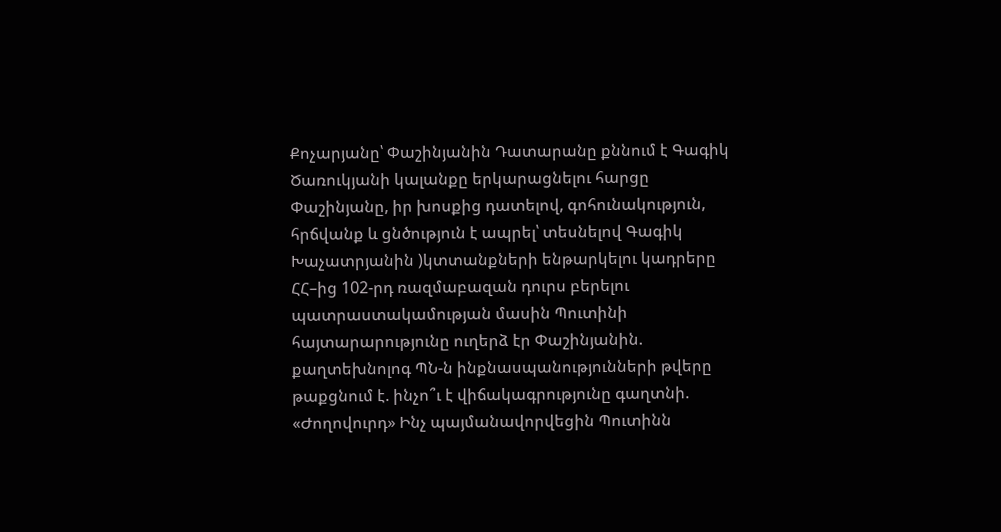Քոչարյանը՝ Փաշինյանին Դատարանը քննում է Գագիկ Ծառուկյանի կալանքը երկարացնելու հարցը Փաշինյանը, իր խոսքից դատելով, գոհունակություն, հրճվանք և ցնծություն է ապրել՝ տեսնելով Գագիկ Խաչատրյանին )կտտանքների ենթարկելու կադրերը ՀՀ–ից 102-րդ ռազմաբազան դուրս բերելու պատրաստակամության մասին Պուտինի հայտարարությունը ուղերձ էր Փաշինյանին. քաղտեխնոլոգ ՊՆ-ն ինքնասպանությունների թվերը թաքցնում է. ինչո՞ւ է վիճակագրությունը գաղտնի. «Ժողովուրդ» Ինչ պայմանավորվեցին Պուտինն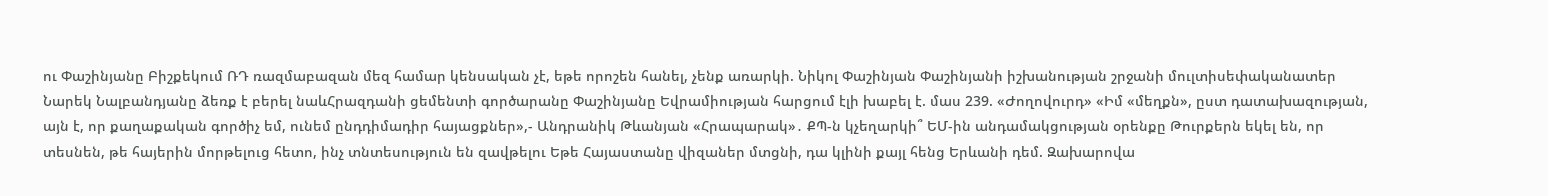ու Փաշինյանը Բիշքեկում ՌԴ ռազմաբազան մեզ համար կենսական չէ, եթե որոշեն հանել, չենք առարկի. Նիկոլ Փաշինյան Փաշինյանի իշխանության շրջանի մուլտիսեփականատեր Նարեկ Նալբանդյանը ձեռք է բերել նաևՀրազդանի ցեմենտի գործարանը Փաշինյանը Եվրամիության հարցում էլի խաբել է. մաս 239. «Ժողովուրդ» «Իմ «մեղքն», ըստ դատախազության, այն է, որ քաղաքական գործիչ եմ, ունեմ ընդդիմադիր հայացքներ»,- Անդրանիկ Թևանյան «Հրապարակ»․ ՔՊ-ն կչեղարկի՞ ԵՄ-ին անդամակցության օրենքը Թուրքերն եկել են, որ տեսնեն, թե հայերին մորթելուց հետո, ինչ տնտեսություն են զավթելու Եթե Հայաստանը վիզաներ մտցնի, դա կլինի քայլ հենց Երևանի դեմ. Զախարովա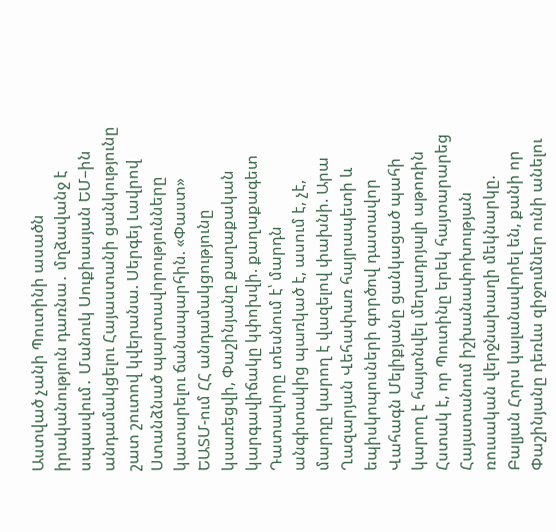Աստված չանի Պուտինի ասածն իրականություն դառնա․ մղձավանջ է սպասվում․ Մանուկ Սուքիասյան ԵՄ–ին անդամակցելու Հայաստանի ցանկությունը շատ շուտով կվերանա. Սերգեյ Լավրով Ստանձնած պարտավորությունները կատարելու ճանապարհին. «Փաստ» ԵԱՏՄ-ում ՀՀ անդամակցությունը կսառեցվի, Փաշինյանը քաղաքական կարգավիճակը կփոխվի. քաղաքագետ Դատավորը տեսնում է՝ մարդն անգիտակից պառկած է, ասում է, չէ, մարդը կարող է վազելով փախնի. Արա Ղազարյան Վեհափառ հայրապետի և եպիսկոպոսների գործով դատավոր Վահագն Մելիքյանը ցանկացած պահի կարող է հայտնվել մեղադրյալի աթոռին Հստակ է, որ Պուտինը երեկ հայտարարեց Հայատանում իշխանափոխության ռուսական վերջնախաղի մեկնարկը. Բալյան Հորս կալանավորել են, քանի որ Փաշինյանը դեռևս զիջումներ ունի անելու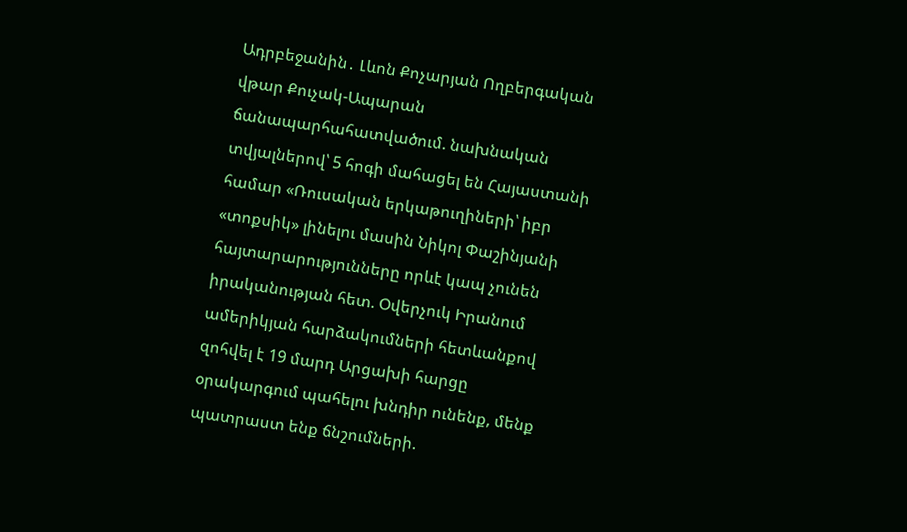Ադրբեջանին․ Լևոն Քոչարյան Ողբերգական վթար Քուչակ-Ապարան ճանապարհահատվածում. նախնական տվյալներով՝ 5 հոգի մահացել են Հայաստանի համար «Ռուսական երկաթուղիների՝ իբր «տոքսիկ» լինելու մասին Նիկոլ Փաշինյանի հայտարարությունները որևէ կապ չունեն իրականության հետ. Օվերչուկ Իրանում ամերիկյան հարձակումների հետևանքով զոհվել է 19 մարդ Արցախի հարցը օրակարգում պահելու խնդիր ունենք, մենք պատրաստ ենք ճնշումների.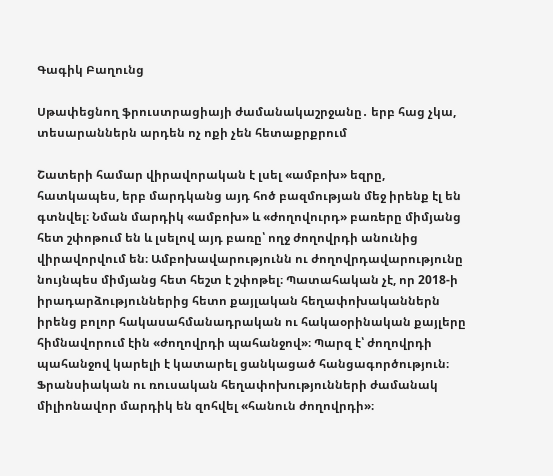Գագիկ Բաղունց

Սթափեցնող ֆրուստրացիայի ժամանակաշրջանը․ երբ հաց չկա, տեսարաններն արդեն ոչ ոքի չեն հետաքրքրում

Շատերի համար վիրավորական է լսել «ամբոխ» եզրը, հատկապես, երբ մարդկանց այդ հոծ բազմության մեջ իրենք էլ են գտնվել։ Նման մարդիկ «ամբոխ» և «ժողովուրդ» բառերը միմյանց հետ շփոթում են և լսելով այդ բառը՝ ողջ ժողովրդի անունից վիրավորվում են։ Ամբոխավարությունն ու ժողովրդավարությունը նույնպես միմյանց հետ հեշտ է շփոթել։ Պատահական չէ, որ 2018-ի իրադարձություններից հետո քայլական հեղափոխականներն իրենց բոլոր հակասահմանադրական ու հակաօրինական քայլերը հիմնավորում էին «ժողովրդի պահանջով»։ Պարզ է՝ ժողովրդի պահանջով կարելի է կատարել ցանկացած հանցագործություն։ Ֆրանսիական ու ռուսական հեղափոխությունների ժամանակ միլիոնավոր մարդիկ են զոհվել «հանուն ժողովրդի»։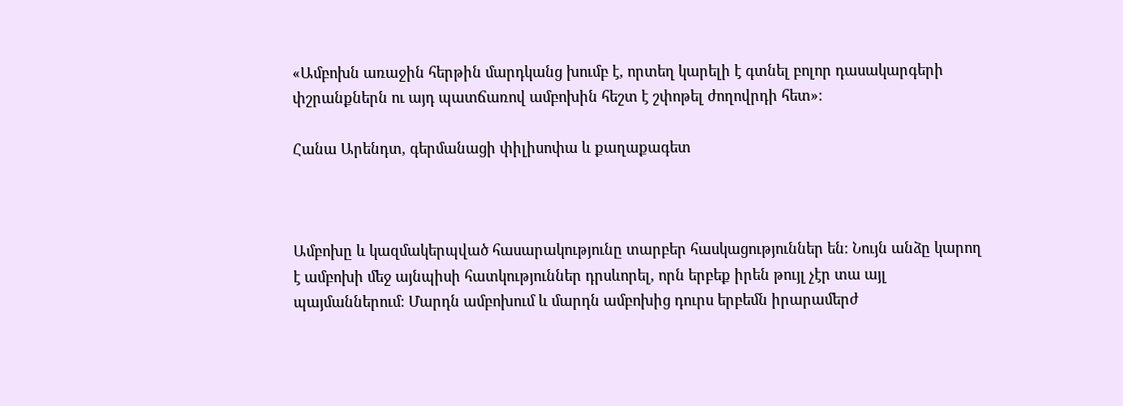«Ամբոխն առաջին հերթին մարդկանց խումբ է, որտեղ կարելի է գտնել բոլոր դասակարգերի փշրանքներն ու այդ պատճառով ամբոխին հեշտ է շփոթել ժողովրդի հետ»։

Հանա Արենդտ, գերմանացի փիլիսոփա և քաղաքագետ



Ամբոխը և կազմակերպված հասարակությունը տարբեր հասկացություններ են։ Նույն անձը կարող է ամբոխի մեջ այնպիսի հատկություններ դրսևորել, որն երբեք իրեն թույլ չէր տա այլ պայմաններում։ Մարդն ամբոխում և մարդն ամբոխից դուրս երբեմն իրարամերժ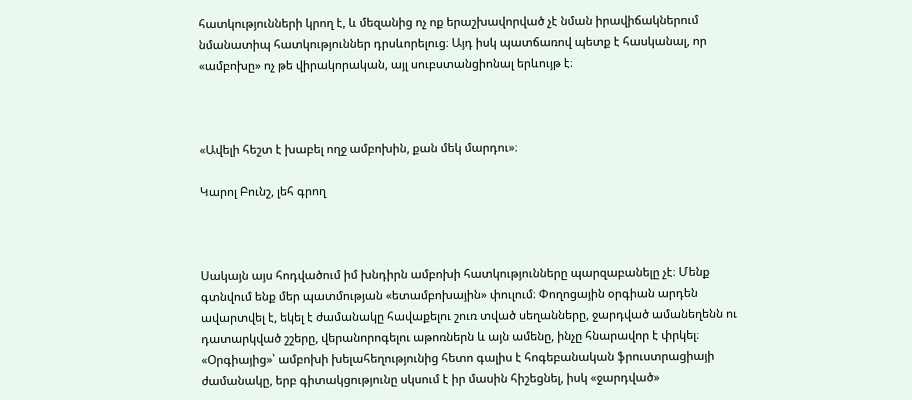հատկությունների կրող է, և մեզանից ոչ ոք երաշխավորված չէ նման իրավիճակներում նմանատիպ հատկություններ դրսևորելուց։ Այդ իսկ պատճառով պետք է հասկանալ, որ «ամբոխը» ոչ թե վիրակորական, այլ սուբստանցիոնալ երևույթ է։



«Ավելի հեշտ է խաբել ողջ ամբոխին, քան մեկ մարդու»։

Կարոլ Բունշ, լեհ գրող



Սակայն այս հոդվածում իմ խնդիրն ամբոխի հատկությունները պարզաբանելը չէ։ Մենք գտնվում ենք մեր պատմության «ետամբոխային» փուլում։ Փողոցային օրգիան արդեն ավարտվել է, եկել է ժամանակը հավաքելու շուռ տված սեղանները, ջարդված ամանեղենն ու դատարկված շշերը, վերանորոգելու աթոռներն և այն ամենը, ինչը հնարավոր է փրկել։ «Օրգիայից»՝ ամբոխի խելահեղությունից հետո գալիս է հոգեբանական ֆրուստրացիայի ժամանակը, երբ գիտակցությունը սկսում է իր մասին հիշեցնել, իսկ «ջարդված»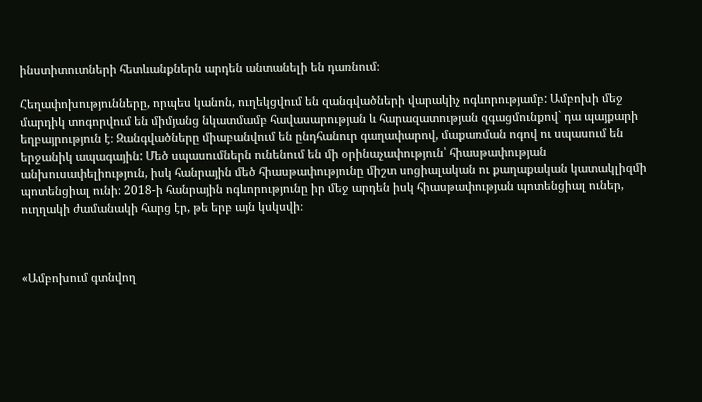ինստիտուտների հետևանքներն արդեն անտանելի են դառնում։

Հեղափոխությունները, որպես կանոն, ուղեկցվում են զանգվածների վարակիչ ոգևորությամբ: Ամբոխի մեջ մարդիկ տոգորվում են միմյանց նկատմամբ հավասարության և հարազատության զգացմունքով` դա պայքարի եղբայրություն է։ Զանգվածները միաբանվում են ընդհանուր գաղափարով, մաքառման ոգով ու սպասում են երջանիկ ապագային: Մեծ սպասումներն ունենում են մի օրինաչափություն՝ հիասթափության անխուսափելիություն, իսկ հանրային մեծ հիասթափությունը միշտ սոցիալական ու քաղաքական կատակլիզմի պոտենցիալ ունի։ 2018-ի հանրային ոգևորությունը իր մեջ արդեն իսկ հիասթափության պոտենցիալ ուներ, ուղղակի ժամանակի հարց էր, թե երբ այն կսկսվի։



«Ամբոխում գտնվող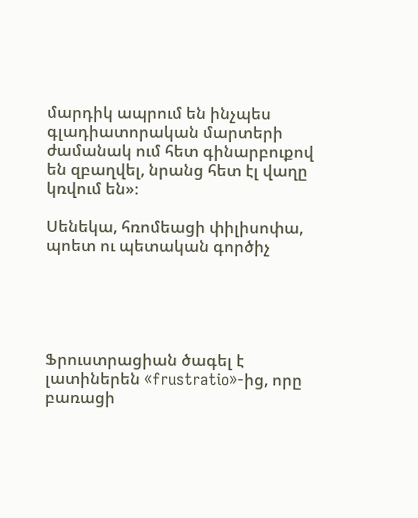մարդիկ ապրում են ինչպես գլադիատորական մարտերի ժամանակ ում հետ գինարբուքով են զբաղվել, նրանց հետ էլ վաղը կռվում են»։

Սենեկա, հռոմեացի փիլիսոփա, պոետ ու պետական գործիչ





Ֆրուստրացիան ծագել է լատիներեն «frustratio»-ից, որը բառացի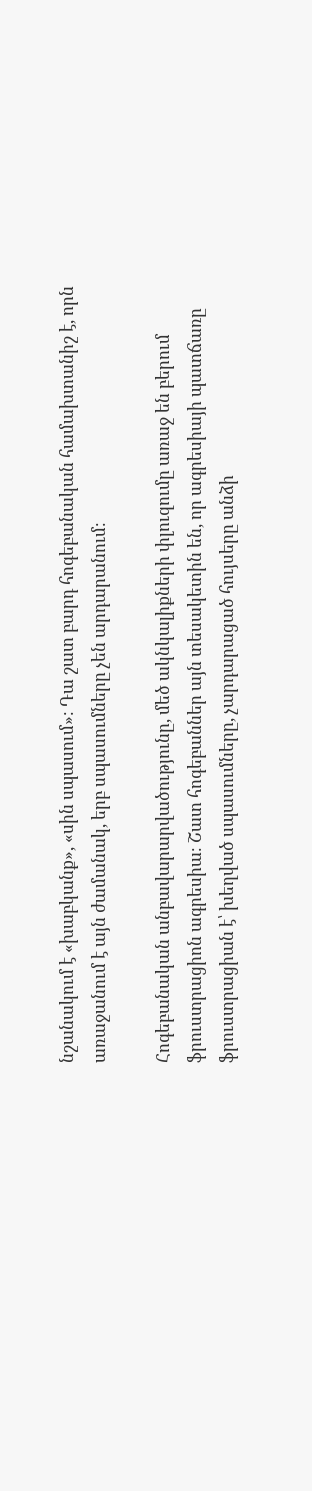նշանակում է «խաբկանք», «սին սպասում»։ Դա շատ բարդ հոգեբանական համախտանիշ է, որն առաջանում է այն ժամանակ, երբ սպասումները չեն արդարանում։

Հոգեբանական անբավարարվածությունը, մեծ ակնկալիքների փլուզումը առաջ են բերում ֆրուստրացիոն ագրեսիա։ Շատ հոգեբաններ այն տեսակետին են, որ ագրեսիայի պատճառը ֆրուստրացիան է՝ խեղված սպասումները, չարդարացած հույսերը անձի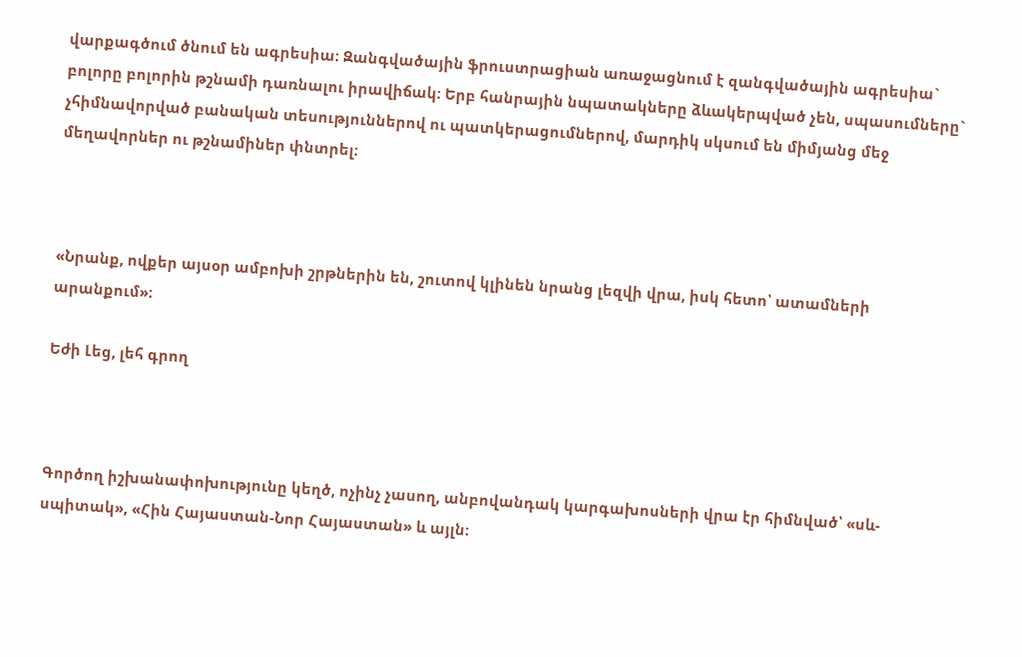վարքագծում ծնում են ագրեսիա։ Զանգվածային ֆրուստրացիան առաջացնում է զանգվածային ագրեսիա` բոլորը բոլորին թշնամի դառնալու իրավիճակ։ Երբ հանրային նպատակները ձևակերպված չեն, սպասումները` չհիմնավորված բանական տեսություններով ու պատկերացումներով, մարդիկ սկսում են միմյանց մեջ մեղավորներ ու թշնամիներ փնտրել։



«Նրանք, ովքեր այսօր ամբոխի շրթներին են, շուտով կլինեն նրանց լեզվի վրա, իսկ հետո՝ ատամների արանքում»։

Եժի Լեց, լեհ գրող



Գործող իշխանափոխությունը կեղծ, ոչինչ չասող, անբովանդակ կարգախոսների վրա էր հիմնված՝ «սև-սպիտակ», «Հին Հայաստան-Նոր Հայաստան» և այլն։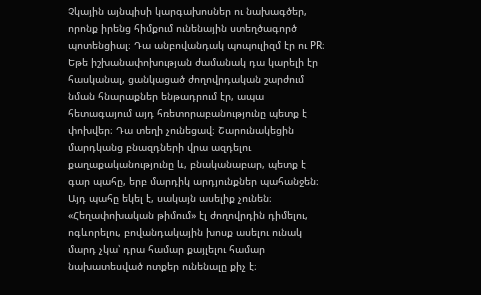Չկային այնպիսի կարգախոսներ ու նախագծեր, որոնք իրենց հիմքում ունենային ստեղծագործ պոտենցիալ։ Դա անբովանդակ պոպուլիզմ էր ու PR։ Եթե իշխանափոխության ժամանակ դա կարելի էր հասկանալ, ցանկացած ժողովրդական շարժում նման հնարաքներ ենթադրում էր, ապա հետագայում այդ հռետորաբանությունը պետք է փոխվեր։ Դա տեղի չունեցավ։ Շարունակեցին մարդկանց բնազդների վրա ազդելու քաղաքականությունը և, բնականաբար, պետք է գար պահը, երբ մարդիկ արդյունքներ պահանջեն։ Այդ պահը եկել է, սակայն ասելիք չունեն։ «Հեղափոխական թիմում» էլ ժողովրդին դիմելու, ոգևորելու, բովանդակային խոսք ասելու ունակ մարդ չկա՝ դրա համար քայլելու համար նախատեսված ոտքեր ունենալը քիչ է։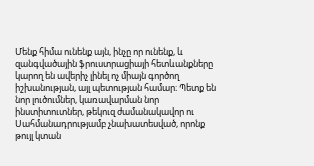Մենք հիմա ունենք այն, ինչը որ ունենք, և զանգվածային ֆրուստրացիայի հետևանքները կարող են ավերիչ լինել ոչ միայն գործող իշխանության, այլ պետության համար։ Պետք են նոր լուծումներ, կառավարման նոր ինստիտուտներ, թեկուզ ժամանակավոր ու Սահմանադրությամբ չնախատեսված, որոնք թույլ կտան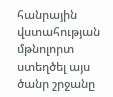հանրային վստահության մթնոլորտ ստեղծել այս ծանր շրջանը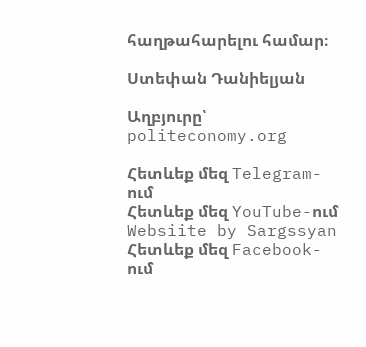հաղթահարելու համար։

Ստեփան Դանիելյան

Աղբյուրը՝ politeconomy.org

Հետևեք մեզ Telegram-ում
Հետևեք մեզ YouTube-ում
Websiite by Sargssyan
Հետևեք մեզ Facebook-ում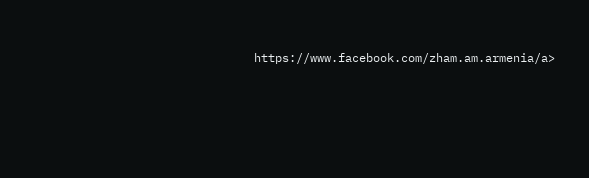https://www.facebook.com/zham.am.armenia/a>